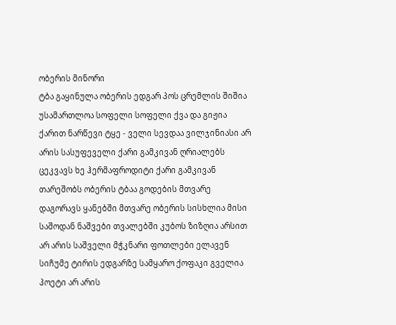ობერის მინორი
ტბა გაყინულა ობერის ედგარ პოს ცრემლის შიშია უსამართლოა სოფელი სოფელი ქვა და გიჟია ქარით ნარწევი ტყე - ველი სევდაა ვილჯინიასი არ არის სასუფეველი ქარი გამკივან ღრიალებს ცეკვავს ხე ჰერმაფროდიტი ქარი გამკივან თარეშობს ობერის ტბაა გოდების მთვარე დაგორავს ყანებში მთვარე ობერის სისხლია მისი საშოდან ნაშვები თვალებში კუბოს ზიზღია არსით არ არის საშველი მჭკნარი ფოთლები ელავენ სიჩუმე ტირის ედგარზე სამყარო ქოფაკი გველია პოეტი არ არის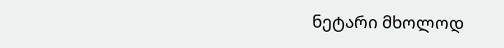ნეტარი მხოლოდ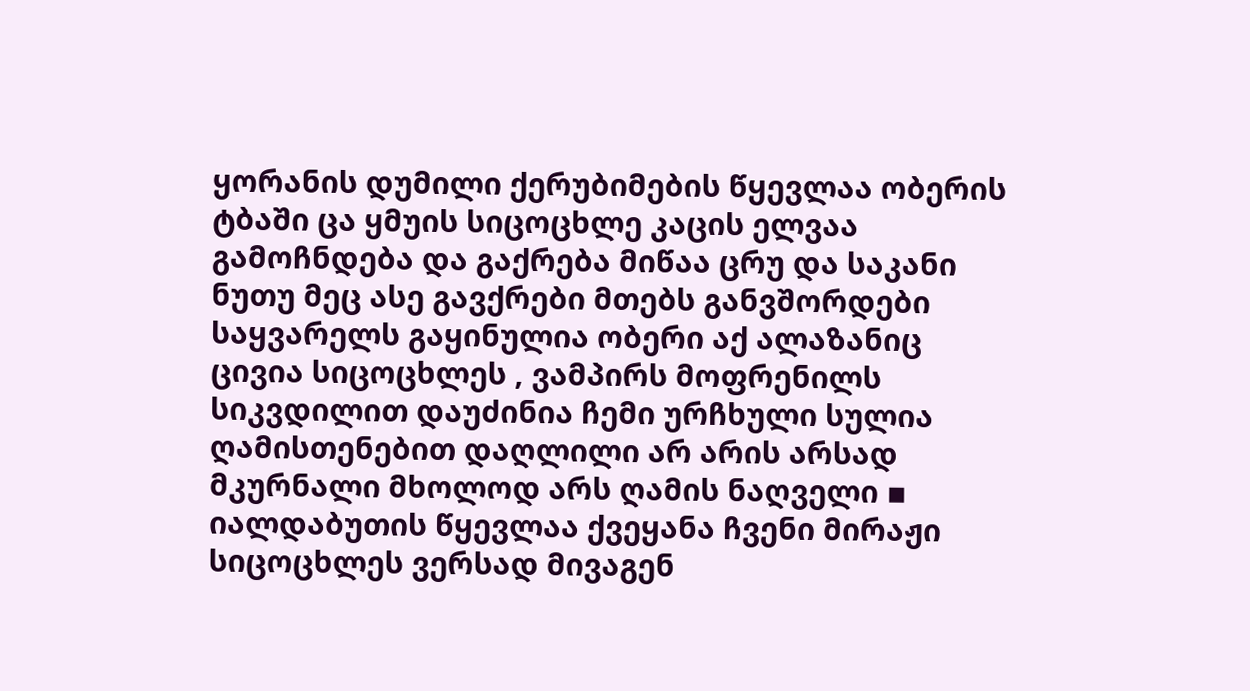ყორანის დუმილი ქერუბიმების წყევლაა ობერის ტბაში ცა ყმუის სიცოცხლე კაცის ელვაა გამოჩნდება და გაქრება მიწაა ცრუ და საკანი ნუთუ მეც ასე გავქრები მთებს განვშორდები საყვარელს გაყინულია ობერი აქ ალაზანიც ცივია სიცოცხლეს , ვამპირს მოფრენილს სიკვდილით დაუძინია ჩემი ურჩხული სულია ღამისთენებით დაღლილი არ არის არსად მკურნალი მხოლოდ არს ღამის ნაღველი ▪ იალდაბუთის წყევლაა ქვეყანა ჩვენი მირაჟი სიცოცხლეს ვერსად მივაგენ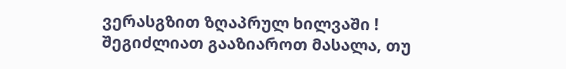ვერასგზით ზღაპრულ ხილვაში !
შეგიძლიათ გააზიაროთ მასალა, თუ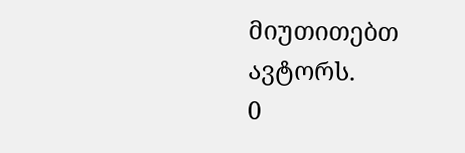მიუთითებთ ავტორს.
0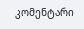კომენტარი